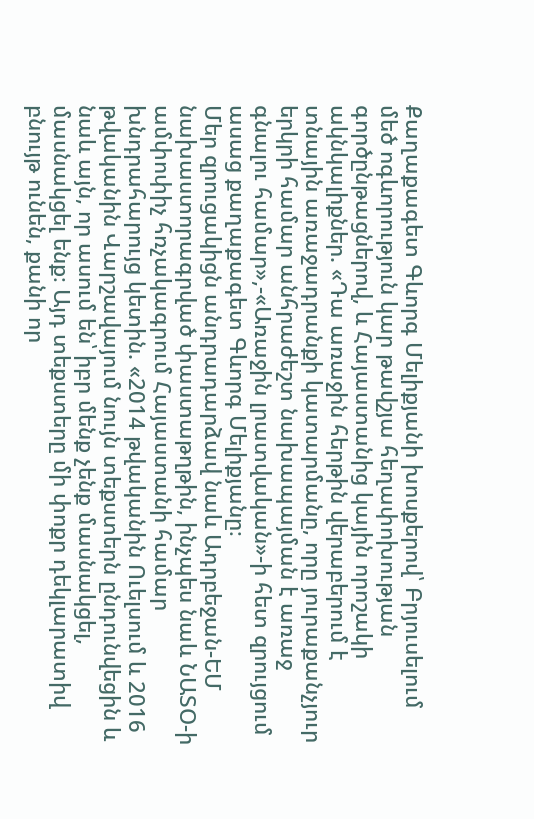Քաղաքագետ Գևորգ Մելիքյանի խոսքերով՝ Բրյուսելում մեծ ոգևորություն կար թավշյա հեղափոխության գործընթացներով, և Հայաստանից կային որոշակի ակնկալիքներ. «Դա առաջին հերթին վերաբերում է տնային առաջադրանքի կատարմանը, որը յուրաքանչյուր երկրի համար անհրաժեշտ նախապայման է առաջ գնալու համար»,-«Առաջին լրատվական»-ի հետ զրույցում ասաց քաղաքագետ Գևորգ Մելիքյանը։
Մեր զրուցակիցն անդրադարձավ նաև Ադրբեջան-ԵՄ նախաստորագրված փաստաթղթին, ինչպես նաև ՆԱՏՕ-ի ամփոփիչ հռչակագրում Հայաստանի համար խնդրահարույց կետին. «2014 թվականին Ուելսում և 2016 թվականին Վարշավայում նույն տեքստերն ընդունվեցին և նաև այն, որ ասում են՝ իբր մենք չենք մասնակցել, մասնակցել ենք։ Այդ տեքստերը մի փոքր դեկլարատիվ բնույթ ունեն, քանի որ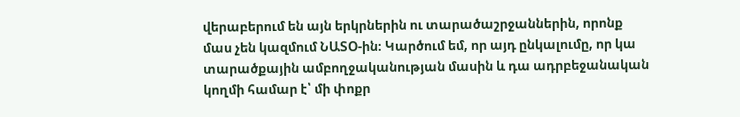վերաբերում են այն երկրներին ու տարածաշրջաններին, որոնք մաս չեն կազմում ՆԱՏՕ-ին։ Կարծում եմ, որ այդ ընկալումը, որ կա տարածքային ամբողջականության մասին և դա ադրբեջանական կողմի համար է՝ մի փոքր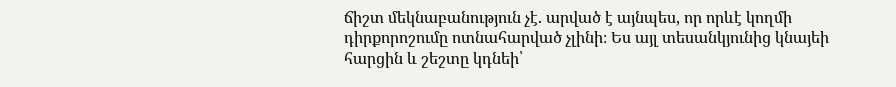ճիշտ մեկնաբանություն չէ. արված է այնպես, որ որևէ կողմի դիրքորոշումը ոտնահարված չլինի։ Ես այլ տեսանկյունից կնայեի հարցին և շեշտը կդնեի՝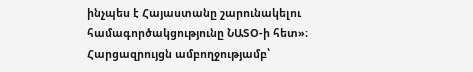ինչպես է Հայաստանը շարունակելու համագործակցությունը ՆԱՏՕ-ի հետ»։
Հարցազրույցն ամբողջությամբ՝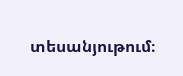տեսանյութում։